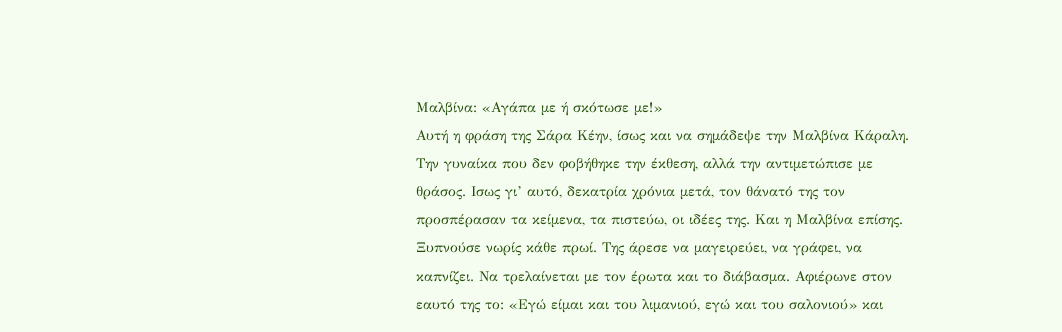Μαλβίνα: «Αγάπα με ή σκότωσε με!»
Αυτή η φράση της Σάρα Κέην, ίσως και να σημάδεψε την Μαλβίνα Κάραλη. Την γυναίκα που δεν φοβήθηκε την έκθεση, αλλά την αντιμετώπισε με θράσος. Ισως γι’ αυτό, δεκατρία χρόνια μετά, τον θάνατό της τον προσπέρασαν τα κείμενα, τα πιστεύω, οι ιδέες της. Και η Μαλβίνα επίσης.
Ξυπνούσε νωρίς κάθε πρωί. Της άρεσε να μαγειρεύει, να γράφει, να καπνίζει. Να τρελαίνεται με τον έρωτα και το διάβασμα. Αφιέρωνε στον εαυτό της το: «Εγώ είμαι και του λιμανιού, εγώ και του σαλονιού» και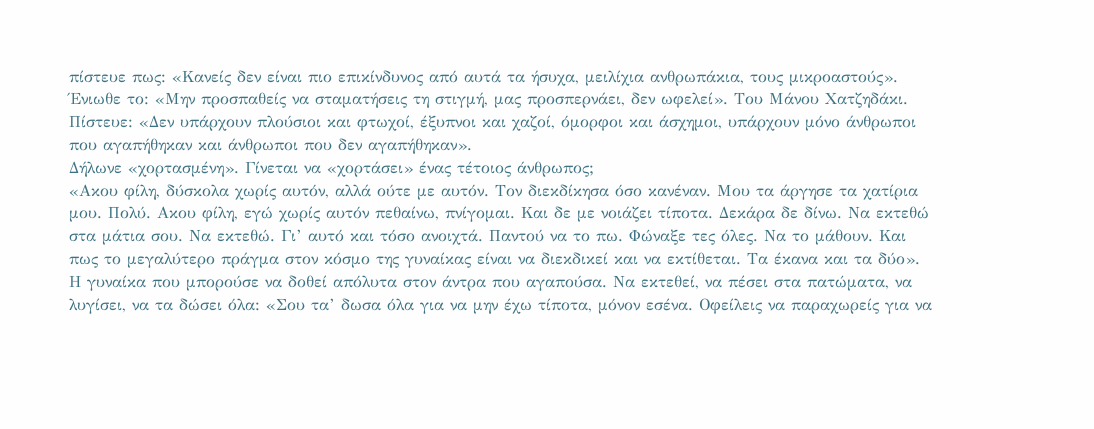πίστευε πως: «Κανείς δεν είναι πιο επικίνδυνος από αυτά τα ήσυχα, μειλίχια ανθρωπάκια, τους μικροαστούς».
Ένιωθε το: «Μην προσπαθείς να σταματήσεις τη στιγμή, μας προσπερνάει, δεν ωφελεί». Του Μάνου Χατζηδάκι.
Πίστευε: «Δεν υπάρχουν πλούσιοι και φτωχοί, έξυπνοι και χαζοί, όμορφοι και άσχημοι, υπάρχουν μόνο άνθρωποι που αγαπήθηκαν και άνθρωποι που δεν αγαπήθηκαν».
Δήλωνε «χορτασμένη». Γίνεται να «χορτάσει» ένας τέτοιος άνθρωπος;
«Ακου φίλη, δύσκολα χωρίς αυτόν, αλλά ούτε με αυτόν. Τον διεκδίκησα όσο κανέναν. Μου τα άργησε τα χατίρια μου. Πολύ. Ακου φίλη, εγώ χωρίς αυτόν πεθαίνω, πνίγομαι. Και δε με νοιάζει τίποτα. Δεκάρα δε δίνω. Να εκτεθώ στα μάτια σου. Να εκτεθώ. Γι’ αυτό και τόσο ανοιχτά. Παντού να το πω. Φώναξε τες όλες. Να το μάθουν. Και πως το μεγαλύτερο πράγμα στον κόσμο της γυναίκας είναι να διεκδικεί και να εκτίθεται. Τα έκανα και τα δύο».
Η γυναίκα που μπορούσε να δοθεί απόλυτα στον άντρα που αγαπούσα. Να εκτεθεί, να πέσει στα πατώματα, να λυγίσει, να τα δώσει όλα: «Σου τα’ δωσα όλα για να μην έχω τίποτα, μόνον εσένα. Οφείλεις να παραχωρείς για να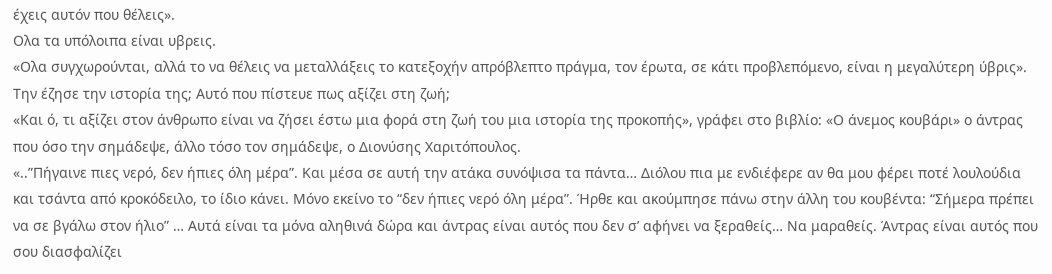έχεις αυτόν που θέλεις».
Ολα τα υπόλοιπα είναι υβρεις.
«Ολα συγχωρούνται, αλλά το να θέλεις να μεταλλάξεις το κατεξοχήν απρόβλεπτο πράγμα, τον έρωτα, σε κάτι προβλεπόμενο, είναι η μεγαλύτερη ύβρις».
Την έζησε την ιστορία της; Αυτό που πίστευε πως αξίζει στη ζωή;
«Και ό, τι αξίζει στον άνθρωπο είναι να ζήσει έστω μια φορά στη ζωή του μια ιστορία της προκοπής», γράφει στο βιβλίο: «Ο άνεμος κουβάρι» ο άντρας που όσο την σημάδεψε, άλλο τόσο τον σημάδεψε, ο Διονύσης Χαριτόπουλος.
«..”Πήγαινε πιες νερό, δεν ήπιες όλη μέρα”. Και μέσα σε αυτή την ατάκα συνόψισα τα πάντα… Διόλου πια με ενδιέφερε αν θα μου φέρει ποτέ λουλούδια και τσάντα από κροκόδειλο, το ίδιο κάνει. Μόνο εκείνο το “δεν ήπιες νερό όλη μέρα”. Ήρθε και ακούμπησε πάνω στην άλλη του κουβέντα: “Σήμερα πρέπει να σε βγάλω στον ήλιο” … Αυτά είναι τα μόνα αληθινά δώρα και άντρας είναι αυτός που δεν σ’ αφήνει να ξεραθείς… Να μαραθείς. Άντρας είναι αυτός που σου διασφαλίζει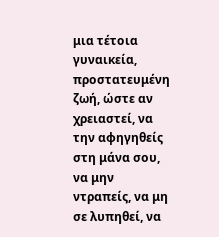μια τέτοια γυναικεία, προστατευμένη ζωή, ώστε αν χρειαστεί, να την αφηγηθείς στη μάνα σου, να μην ντραπείς, να μη σε λυπηθεί, να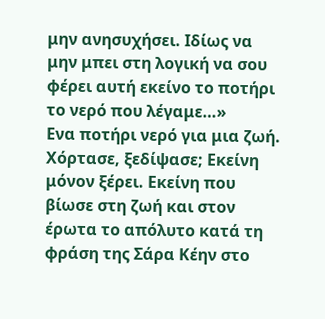μην ανησυχήσει. Ιδίως να μην μπει στη λογική να σου φέρει αυτή εκείνο το ποτήρι το νερό που λέγαμε…»
Ενα ποτήρι νερό για μια ζωή.
Χόρτασε, ξεδίψασε; Εκείνη μόνον ξέρει. Εκείνη που βίωσε στη ζωή και στον έρωτα το απόλυτο κατά τη φράση της Σάρα Κέην στο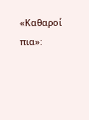«Καθαροί πια»: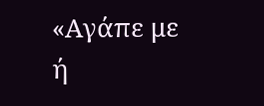«Αγάπε με ή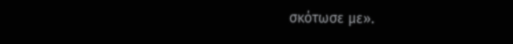σκότωσε με».